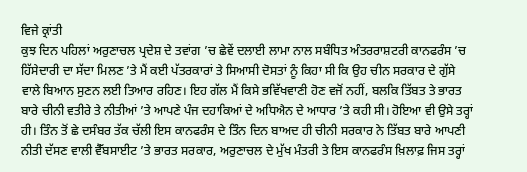ਵਿਜੇ ਕ੍ਰਾਂਤੀ
ਕੁਝ ਦਿਨ ਪਹਿਲਾਂ ਅਰੁਣਾਚਲ ਪ੍ਰਦੇਸ਼ ਦੇ ਤਵਾਂਗ ’ਚ ਛੇਵੇਂ ਦਲਾਈ ਲਾਮਾ ਨਾਲ ਸਬੰਧਿਤ ਅੰਤਰਰਾਸ਼ਟਰੀ ਕਾਨਫਰੰਸ ’ਚ ਹਿੱਸੇਦਾਰੀ ਦਾ ਸੱਦਾ ਮਿਲਣ ’ਤੇ ਮੈਂ ਕਈ ਪੱਤਰਕਾਰਾਂ ਤੇ ਸਿਆਸੀ ਦੋਸਤਾਂ ਨੂੰ ਕਿਹਾ ਸੀ ਕਿ ਉਹ ਚੀਨ ਸਰਕਾਰ ਦੇ ਗੁੱਸੇ ਵਾਲੇ ਬਿਆਨ ਸੁਣਨ ਲਈ ਤਿਆਰ ਰਹਿਣ। ਇਹ ਗੱਲ ਮੈਂ ਕਿਸੇ ਭਵਿੱਖਵਾਣੀ ਹੋਣ ਵਜੋਂ ਨਹੀਂ, ਬਲਕਿ ਤਿੱਬਤ ਤੇ ਭਾਰਤ ਬਾਰੇ ਚੀਨੀ ਵਤੀਰੇ ਤੇ ਨੀਤੀਆਂ ’ਤੇ ਆਪਣੇ ਪੰਜ ਦਹਾਕਿਆਂ ਦੇ ਅਧਿਐਨ ਦੇ ਆਧਾਰ ’ਤੇ ਕਹੀ ਸੀ। ਹੋਇਆ ਵੀ ਉਸੇ ਤਰ੍ਹਾਂ ਹੀ। ਤਿੰਨ ਤੋਂ ਛੇ ਦਸੰਬਰ ਤੱਕ ਚੱਲੀ ਇਸ ਕਾਨਫਰੰਸ ਦੇ ਤਿੰਨ ਦਿਨ ਬਾਅਦ ਹੀ ਚੀਨੀ ਸਰਕਾਰ ਨੇ ਤਿੱਬਤ ਬਾਰੇ ਆਪਣੀ ਨੀਤੀ ਦੱਸਣ ਵਾਲੀ ਵੈੱਬਸਾਈਟ ’ਤੇ ਭਾਰਤ ਸਰਕਾਰ, ਅਰੁਣਾਚਲ ਦੇ ਮੁੱਖ ਮੰਤਰੀ ਤੇ ਇਸ ਕਾਨਫਰੰਸ ਖ਼ਿਲਾਫ਼ ਜਿਸ ਤਰ੍ਹਾਂ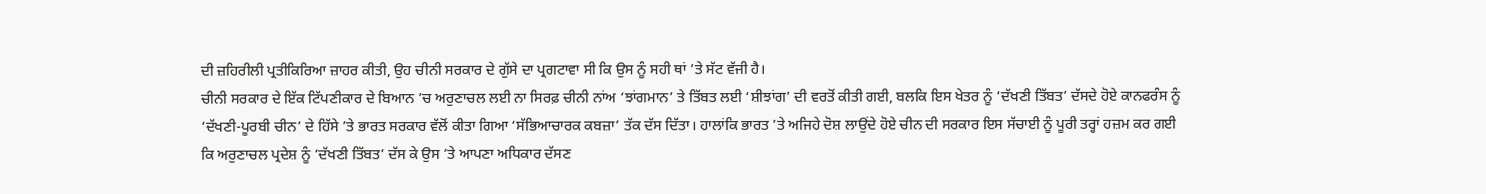ਦੀ ਜ਼ਹਿਰੀਲੀ ਪ੍ਰਤੀਕਿਰਿਆ ਜ਼ਾਹਰ ਕੀਤੀ, ਉਹ ਚੀਨੀ ਸਰਕਾਰ ਦੇ ਗੁੱਸੇ ਦਾ ਪ੍ਰਗਟਾਵਾ ਸੀ ਕਿ ਉਸ ਨੂੰ ਸਹੀ ਥਾਂ ’ਤੇ ਸੱਟ ਵੱਜੀ ਹੈ।
ਚੀਨੀ ਸਰਕਾਰ ਦੇ ਇੱਕ ਟਿੱਪਣੀਕਾਰ ਦੇ ਬਿਆਨ ’ਚ ਅਰੁਣਾਚਲ ਲਈ ਨਾ ਸਿਰਫ਼ ਚੀਨੀ ਨਾਂਅ ‘ਝਾਂਗਮਾਨ’ ਤੇ ਤਿੱਬਤ ਲਈ ‘ਸ਼ੀਝਾਂਗ’ ਦੀ ਵਰਤੋਂ ਕੀਤੀ ਗਈ, ਬਲਕਿ ਇਸ ਖੇਤਰ ਨੂੰ ‘ਦੱਖਣੀ ਤਿੱਬਤ’ ਦੱਸਦੇ ਹੋਏ ਕਾਨਫਰੰਸ ਨੂੰ ‘ਦੱਖਣੀ-ਪੂਰਬੀ ਚੀਨ’ ਦੇ ਹਿੱਸੇ ’ਤੇ ਭਾਰਤ ਸਰਕਾਰ ਵੱਲੋਂ ਕੀਤਾ ਗਿਆ ‘ਸੱਭਿਆਚਾਰਕ ਕਬਜ਼ਾ’ ਤੱਕ ਦੱਸ ਦਿੱਤਾ। ਹਾਲਾਂਕਿ ਭਾਰਤ ’ਤੇ ਅਜਿਹੇ ਦੋਸ਼ ਲਾਉਂਦੇ ਹੋਏ ਚੀਨ ਦੀ ਸਰਕਾਰ ਇਸ ਸੱਚਾਈ ਨੂੰ ਪੂਰੀ ਤਰ੍ਹਾਂ ਹਜ਼ਮ ਕਰ ਗਈ ਕਿ ਅਰੁਣਾਚਲ ਪ੍ਰਦੇਸ਼ ਨੂੰ ‘ਦੱਖਣੀ ਤਿੱਬਤ’ ਦੱਸ ਕੇ ਉਸ ’ਤੇ ਆਪਣਾ ਅਧਿਕਾਰ ਦੱਸਣ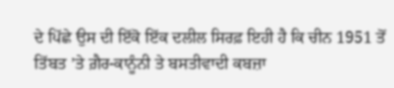ਦੇ ਪਿੱਛੇ ਉਸ ਦੀ ਇੱਕੋ ਇੱਕ ਦਲੀਲ ਸਿਰਫ਼ ਇਹੀ ਹੈ ਕਿ ਚੀਨ 1951 ਤੋਂ ਤਿੱਬਤ ’ਤੇ ਗ਼ੈਰ-ਕਾਨੂੰਨੀ ਤੇ ਬਸਤੀਵਾਦੀ ਕਬਜ਼ਾ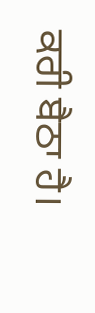ਕਰੀ ਬੈਠਾ ਹੈ।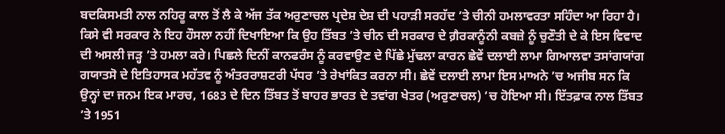ਬਦਕਿਸਮਤੀ ਨਾਲ ਨਹਿਰੂ ਕਾਲ ਤੋਂ ਲੈ ਕੇ ਅੱਜ ਤੱਕ ਅਰੁਣਾਚਲ ਪ੍ਰਦੇਸ਼ ਦੇਸ਼ ਦੀ ਪਹਾੜੀ ਸਰਹੱਦ ’ਤੇ ਚੀਨੀ ਹਮਲਾਵਰਤਾ ਸਹਿੰਦਾ ਆ ਰਿਹਾ ਹੈ। ਕਿਸੇ ਵੀ ਸਰਕਾਰ ਨੇ ਇਹ ਹੌਸਲਾ ਨਹੀਂ ਦਿਖਾਇਆ ਕਿ ਉਹ ਤਿੱਬਤ ’ਤੇ ਚੀਨ ਦੀ ਸਰਕਾਰ ਦੇ ਗ਼ੈਰਕਾਨੂੰਨੀ ਕਬਜ਼ੇ ਨੂੰ ਚੁਣੌਤੀ ਦੇ ਕੇ ਇਸ ਵਿਵਾਦ ਦੀ ਅਸਲੀ ਜੜ੍ਹ ’ਤੇ ਹਮਲਾ ਕਰੇ। ਪਿਛਲੇ ਦਿਨੀਂ ਕਾਨਫਰੰਸ ਨੂੰ ਕਰਵਾਉਣ ਦੇ ਪਿੱਛੇ ਮੁੱਢਲਾ ਕਾਰਨ ਛੇਵੇਂ ਦਲਾਈ ਲਾਮਾ ਗਿਆਲਵਾ ਤਸਾਂਗਯਾਂਗ ਗਯਾਤਸੋ ਦੇ ਇਤਿਹਾਸਕ ਮਹੱਤਵ ਨੂੰ ਅੰਤਰਰਾਸ਼ਟਰੀ ਪੱਧਰ ’ਤੇ ਰੇਖਾਂਕਿਤ ਕਰਨਾ ਸੀ। ਛੇਵੇਂ ਦਲਾਈ ਲਾਮਾ ਇਸ ਮਾਅਨੇ ’ਚ ਅਜੀਬ ਸਨ ਕਿ ਉਨ੍ਹਾਂ ਦਾ ਜਨਮ ਇਕ ਮਾਰਚ, 1683 ਦੇ ਦਿਨ ਤਿੱਬਤ ਤੋਂ ਬਾਹਰ ਭਾਰਤ ਦੇ ਤਵਾਂਗ ਖੇਤਰ (ਅਰੁਣਾਚਲ) ’ਚ ਹੋਇਆ ਸੀ। ਇੱਤਫ਼ਾਕ ਨਾਲ ਤਿੱਬਤ ’ਤੇ 1951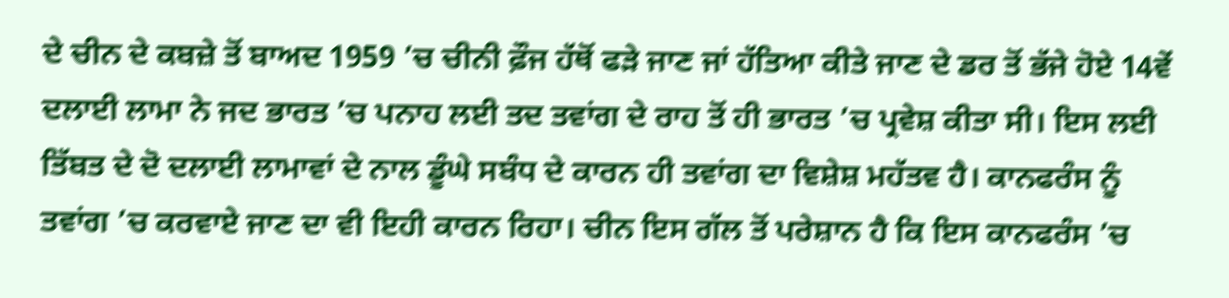ਦੇ ਚੀਨ ਦੇ ਕਬਜ਼ੇ ਤੋਂ ਬਾਅਦ 1959 ’ਚ ਚੀਨੀ ਫ਼ੌਜ ਹੱਥੋਂ ਫੜੇ ਜਾਣ ਜਾਂ ਹੱਤਿਆ ਕੀਤੇ ਜਾਣ ਦੇ ਡਰ ਤੋਂ ਭੱਜੇ ਹੋਏ 14ਵੇਂ ਦਲਾਈ ਲਾਮਾ ਨੇ ਜਦ ਭਾਰਤ ’ਚ ਪਨਾਹ ਲਈ ਤਦ ਤਵਾਂਗ ਦੇ ਰਾਹ ਤੋਂ ਹੀ ਭਾਰਤ ’ਚ ਪ੍ਰਵੇਸ਼ ਕੀਤਾ ਸੀ। ਇਸ ਲਈ ਤਿੱਬਤ ਦੇ ਦੋ ਦਲਾਈ ਲਾਮਾਵਾਂ ਦੇ ਨਾਲ ਡੂੰਘੇ ਸਬੰਧ ਦੇ ਕਾਰਨ ਹੀ ਤਵਾਂਗ ਦਾ ਵਿਸ਼ੇਸ਼ ਮਹੱਤਵ ਹੈ। ਕਾਨਫਰੰਸ ਨੂੰ ਤਵਾਂਗ ’ਚ ਕਰਵਾਏ ਜਾਣ ਦਾ ਵੀ ਇਹੀ ਕਾਰਨ ਰਿਹਾ। ਚੀਨ ਇਸ ਗੱਲ ਤੋਂ ਪਰੇਸ਼ਾਨ ਹੈ ਕਿ ਇਸ ਕਾਨਫਰੰਸ ’ਚ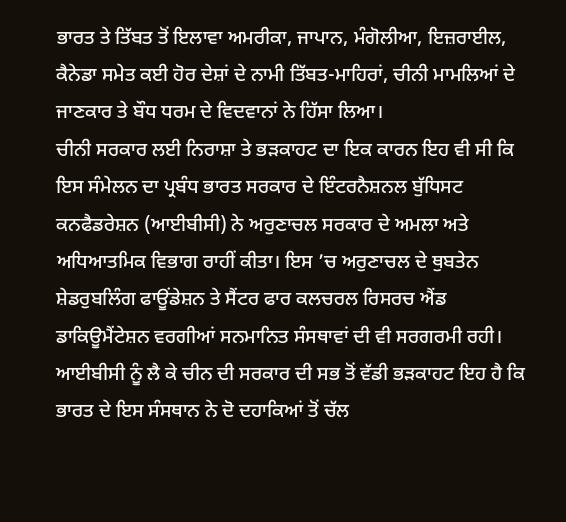ਭਾਰਤ ਤੇ ਤਿੱਬਤ ਤੋਂ ਇਲਾਵਾ ਅਮਰੀਕਾ, ਜਾਪਾਨ, ਮੰਗੋਲੀਆ, ਇਜ਼ਰਾਈਲ, ਕੈਨੇਡਾ ਸਮੇਤ ਕਈ ਹੋਰ ਦੇਸ਼ਾਂ ਦੇ ਨਾਮੀ ਤਿੱਬਤ-ਮਾਹਿਰਾਂ, ਚੀਨੀ ਮਾਮਲਿਆਂ ਦੇ ਜਾਣਕਾਰ ਤੇ ਬੌਧ ਧਰਮ ਦੇ ਵਿਦਵਾਨਾਂ ਨੇ ਹਿੱਸਾ ਲਿਆ।
ਚੀਨੀ ਸਰਕਾਰ ਲਈ ਨਿਰਾਸ਼ਾ ਤੇ ਭੜਕਾਹਟ ਦਾ ਇਕ ਕਾਰਨ ਇਹ ਵੀ ਸੀ ਕਿ ਇਸ ਸੰਮੇਲਨ ਦਾ ਪ੍ਰਬੰਧ ਭਾਰਤ ਸਰਕਾਰ ਦੇ ਇੰਟਰਨੈਸ਼ਨਲ ਬੁੱਧਿਸਟ ਕਨਫੈਡਰੇਸ਼ਨ (ਆਈਬੀਸੀ) ਨੇ ਅਰੁਣਾਚਲ ਸਰਕਾਰ ਦੇ ਅਮਲਾ ਅਤੇ ਅਧਿਆਤਮਿਕ ਵਿਭਾਗ ਰਾਹੀਂ ਕੀਤਾ। ਇਸ ’ਚ ਅਰੁਣਾਚਲ ਦੇ ਥੁਬਤੇਨ ਸ਼ੇਡਰੁਬਲਿੰਗ ਫਾਊਂਡੇਸ਼ਨ ਤੇ ਸੈਂਟਰ ਫਾਰ ਕਲਚਰਲ ਰਿਸਰਚ ਐਂਡ ਡਾਕਿਊਮੈਂਟੇਸ਼ਨ ਵਰਗੀਆਂ ਸਨਮਾਨਿਤ ਸੰਸਥਾਵਾਂ ਦੀ ਵੀ ਸਰਗਰਮੀ ਰਹੀ। ਆਈਬੀਸੀ ਨੂੰ ਲੈ ਕੇ ਚੀਨ ਦੀ ਸਰਕਾਰ ਦੀ ਸਭ ਤੋਂ ਵੱਡੀ ਭੜਕਾਹਟ ਇਹ ਹੈ ਕਿ ਭਾਰਤ ਦੇ ਇਸ ਸੰਸਥਾਨ ਨੇ ਦੋ ਦਹਾਕਿਆਂ ਤੋਂ ਚੱਲ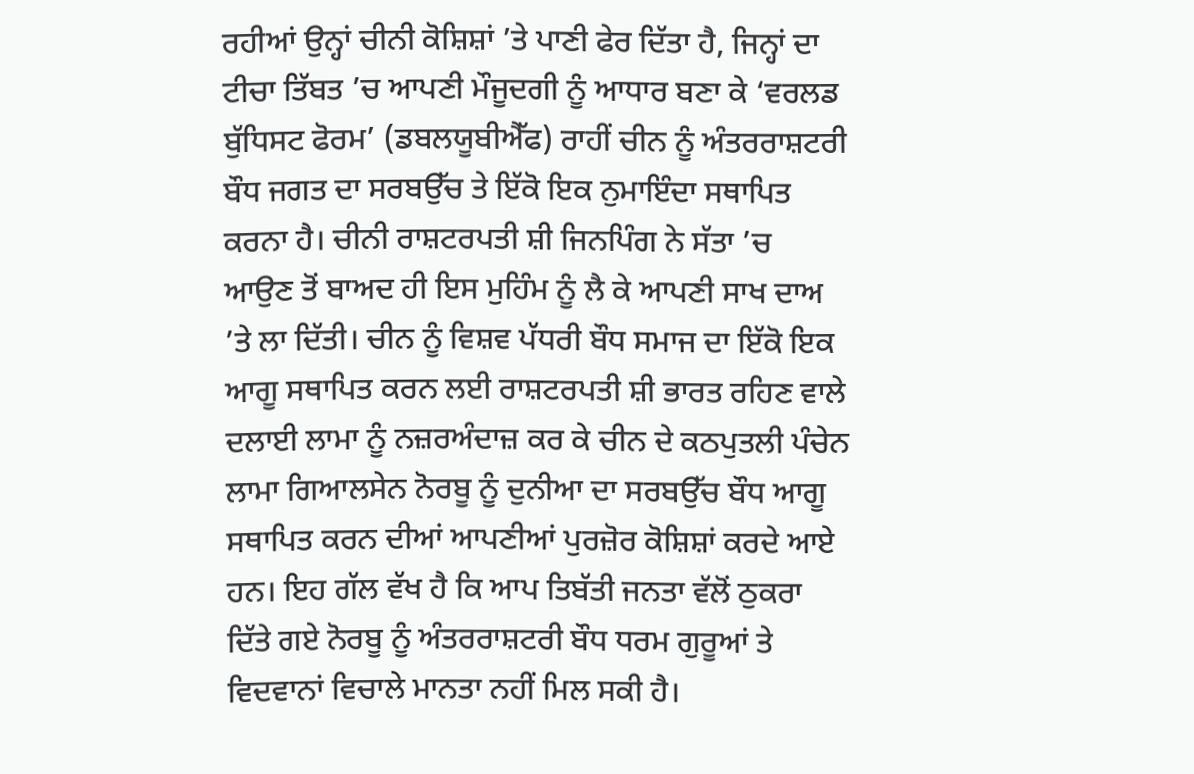ਰਹੀਆਂ ਉਨ੍ਹਾਂ ਚੀਨੀ ਕੋਸ਼ਿਸ਼ਾਂ ’ਤੇ ਪਾਣੀ ਫੇਰ ਦਿੱਤਾ ਹੈ, ਜਿਨ੍ਹਾਂ ਦਾ ਟੀਚਾ ਤਿੱਬਤ ’ਚ ਆਪਣੀ ਮੌਜੂਦਗੀ ਨੂੰ ਆਧਾਰ ਬਣਾ ਕੇ ‘ਵਰਲਡ ਬੁੱਧਿਸਟ ਫੋਰਮ’ (ਡਬਲਯੂਬੀਐੱਫ) ਰਾਹੀਂ ਚੀਨ ਨੂੰ ਅੰਤਰਰਾਸ਼ਟਰੀ ਬੌਧ ਜਗਤ ਦਾ ਸਰਬਉੱਚ ਤੇ ਇੱਕੋ ਇਕ ਨੁਮਾਇੰਦਾ ਸਥਾਪਿਤ ਕਰਨਾ ਹੈ। ਚੀਨੀ ਰਾਸ਼ਟਰਪਤੀ ਸ਼ੀ ਜਿਨਪਿੰਗ ਨੇ ਸੱਤਾ ’ਚ ਆਉਣ ਤੋਂ ਬਾਅਦ ਹੀ ਇਸ ਮੁਹਿੰਮ ਨੂੰ ਲੈ ਕੇ ਆਪਣੀ ਸਾਖ ਦਾਅ ’ਤੇ ਲਾ ਦਿੱਤੀ। ਚੀਨ ਨੂੰ ਵਿਸ਼ਵ ਪੱਧਰੀ ਬੌਧ ਸਮਾਜ ਦਾ ਇੱਕੋ ਇਕ ਆਗੂ ਸਥਾਪਿਤ ਕਰਨ ਲਈ ਰਾਸ਼ਟਰਪਤੀ ਸ਼ੀ ਭਾਰਤ ਰਹਿਣ ਵਾਲੇ ਦਲਾਈ ਲਾਮਾ ਨੂੰ ਨਜ਼ਰਅੰਦਾਜ਼ ਕਰ ਕੇ ਚੀਨ ਦੇ ਕਠਪੁਤਲੀ ਪੰਚੇਨ ਲਾਮਾ ਗਿਆਲਸੇਨ ਨੋਰਬੂ ਨੂੰ ਦੁਨੀਆ ਦਾ ਸਰਬਉੱਚ ਬੌਧ ਆਗੂ ਸਥਾਪਿਤ ਕਰਨ ਦੀਆਂ ਆਪਣੀਆਂ ਪੁਰਜ਼ੋਰ ਕੋਸ਼ਿਸ਼ਾਂ ਕਰਦੇ ਆਏ ਹਨ। ਇਹ ਗੱਲ ਵੱਖ ਹੈ ਕਿ ਆਪ ਤਿਬੱਤੀ ਜਨਤਾ ਵੱਲੋਂ ਠੁਕਰਾ ਦਿੱਤੇ ਗਏ ਨੋਰਬੂ ਨੂੰ ਅੰਤਰਰਾਸ਼ਟਰੀ ਬੌਧ ਧਰਮ ਗੁਰੂਆਂ ਤੇ ਵਿਦਵਾਨਾਂ ਵਿਚਾਲੇ ਮਾਨਤਾ ਨਹੀਂ ਮਿਲ ਸਕੀ ਹੈ।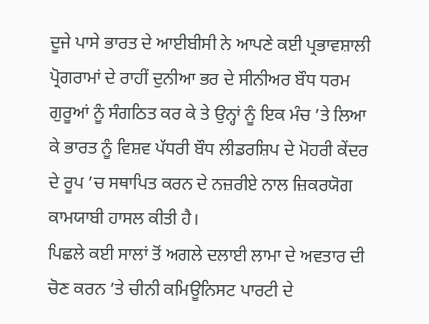ਦੂਜੇ ਪਾਸੇ ਭਾਰਤ ਦੇ ਆਈਬੀਸੀ ਨੇ ਆਪਣੇ ਕਈ ਪ੍ਰਭਾਵਸ਼ਾਲੀ ਪ੍ਰੋਗਰਾਮਾਂ ਦੇ ਰਾਹੀਂ ਦੁਨੀਆ ਭਰ ਦੇ ਸੀਨੀਅਰ ਬੌਧ ਧਰਮ ਗੁਰੂਆਂ ਨੂੰ ਸੰਗਠਿਤ ਕਰ ਕੇ ਤੇ ਉਨ੍ਹਾਂ ਨੂੰ ਇਕ ਮੰਚ ’ਤੇ ਲਿਆ ਕੇ ਭਾਰਤ ਨੂੰ ਵਿਸ਼ਵ ਪੱਧਰੀ ਬੌਧ ਲੀਡਰਸ਼ਿਪ ਦੇ ਮੋਹਰੀ ਕੇਂਦਰ ਦੇ ਰੂਪ ’ਚ ਸਥਾਪਿਤ ਕਰਨ ਦੇ ਨਜ਼ਰੀਏ ਨਾਲ ਜ਼ਿਕਰਯੋਗ ਕਾਮਯਾਬੀ ਹਾਸਲ ਕੀਤੀ ਹੈ।
ਪਿਛਲੇ ਕਈ ਸਾਲਾਂ ਤੋਂ ਅਗਲੇ ਦਲਾਈ ਲਾਮਾ ਦੇ ਅਵਤਾਰ ਦੀ ਚੋਣ ਕਰਨ ’ਤੇ ਚੀਨੀ ਕਮਿਊਨਿਸਟ ਪਾਰਟੀ ਦੇ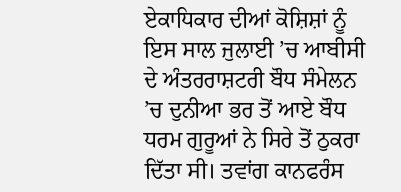ਏਕਾਧਿਕਾਰ ਦੀਆਂ ਕੋਸ਼ਿਸ਼ਾਂ ਨੂੰ ਇਸ ਸਾਲ ਜੁਲਾਈ ’ਚ ਆਬੀਸੀ ਦੇ ਅੰਤਰਰਾਸ਼ਟਰੀ ਬੌਧ ਸੰਮੇਲਨ ’ਚ ਦੁਨੀਆ ਭਰ ਤੋਂ ਆਏ ਬੌਧ ਧਰਮ ਗੁਰੂਆਂ ਨੇ ਸਿਰੇ ਤੋਂ ਠੁਕਰਾ ਦਿੱਤਾ ਸੀ। ਤਵਾਂਗ ਕਾਨਫਰੰਸ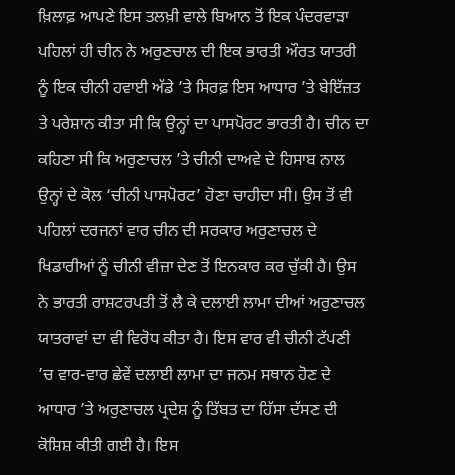ਖ਼ਿਲਾਫ਼ ਆਪਣੇ ਇਸ ਤਲਖ਼ੀ ਵਾਲੇ ਬਿਆਨ ਤੋਂ ਇਕ ਪੰਦਰਵਾੜਾ ਪਹਿਲਾਂ ਹੀ ਚੀਨ ਨੇ ਅਰੁਣਚਾਲ ਦੀ ਇਕ ਭਾਰਤੀ ਔਰਤ ਯਾਤਰੀ ਨੂੰ ਇਕ ਚੀਨੀ ਹਵਾਈ ਅੱਡੇ ’ਤੇ ਸਿਰਫ਼ ਇਸ ਆਧਾਰ ’ਤੇ ਬੇਇੱਜ਼ਤ ਤੇ ਪਰੇਸ਼ਾਨ ਕੀਤਾ ਸੀ ਕਿ ਉਨ੍ਹਾਂ ਦਾ ਪਾਸਪੋਰਟ ਭਾਰਤੀ ਹੈ। ਚੀਨ ਦਾ ਕਹਿਣਾ ਸੀ ਕਿ ਅਰੁਣਾਚਲ ’ਤੇ ਚੀਨੀ ਦਾਅਵੇ ਦੇ ਹਿਸਾਬ ਨਾਲ ਉਨ੍ਹਾਂ ਦੇ ਕੋਲ ‘ਚੀਨੀ ਪਾਸਪੋਰਟ’ ਹੋਣਾ ਚਾਹੀਦਾ ਸੀ। ਉਸ ਤੋਂ ਵੀ ਪਹਿਲਾਂ ਦਰਜਨਾਂ ਵਾਰ ਚੀਨ ਦੀ ਸਰਕਾਰ ਅਰੁਣਾਚਲ ਦੇ ਖਿਡਾਰੀਆਂ ਨੂੰ ਚੀਨੀ ਵੀਜ਼ਾ ਦੇਣ ਤੋਂ ਇਨਕਾਰ ਕਰ ਚੁੱਕੀ ਹੈ। ਉਸ ਨੇ ਭਾਰਤੀ ਰਾਸ਼ਟਰਪਤੀ ਤੋਂ ਲੈ ਕੇ ਦਲਾਈ ਲਾਮਾ ਦੀਆਂ ਅਰੁਣਾਚਲ ਯਾਤਰਾਵਾਂ ਦਾ ਵੀ ਵਿਰੋਧ ਕੀਤਾ ਹੈ। ਇਸ ਵਾਰ ਵੀ ਚੀਨੀ ਟੱਪਣੀ ’ਚ ਵਾਰ-ਵਾਰ ਛੇਵੇਂ ਦਲਾਈ ਲਾਮਾ ਦਾ ਜਨਮ ਸਥਾਨ ਹੋਣ ਦੇ ਆਧਾਰ ’ਤੇ ਅਰੁਣਾਚਲ ਪ੍ਰਦੇਸ਼ ਨੂੰ ਤਿੱਬਤ ਦਾ ਹਿੱਸਾ ਦੱਸਣ ਦੀ ਕੋਸ਼ਿਸ਼ ਕੀਤੀ ਗਈ ਹੈ। ਇਸ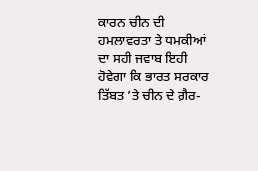ਕਾਰਨ ਚੀਨ ਦੀ ਹਮਲਾਵਰਤਾ ਤੇ ਧਮਕੀਆਂ ਦਾ ਸਹੀ ਜਵਾਬ ਇਹੀ ਹੋਵੇਗਾ ਕਿ ਭਾਰਤ ਸਰਕਾਰ ਤਿੱਬਤ ’ਤੇ ਚੀਨ ਦੇ ਗ਼ੈਰ-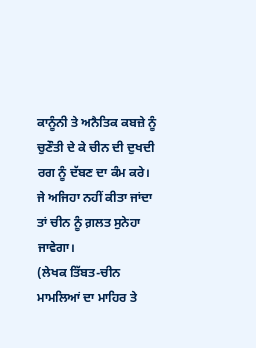ਕਾਨੂੰਨੀ ਤੇ ਅਨੈਤਿਕ ਕਬਜ਼ੇ ਨੂੰ ਚੁਣੌਤੀ ਦੇ ਕੇ ਚੀਨ ਦੀ ਦੁਖਦੀ ਰਗ ਨੂੰ ਦੱਬਣ ਦਾ ਕੰਮ ਕਰੇ। ਜੇ ਅਜਿਹਾ ਨਹੀਂ ਕੀਤਾ ਜਾਂਦਾ ਤਾਂ ਚੀਨ ਨੂੰ ਗ਼ਲਤ ਸੁਨੇਹਾ ਜਾਵੇਗਾ।
(ਲੇਖਕ ਤਿੱਬਤ-ਚੀਨ ਮਾਮਲਿਆਂ ਦਾ ਮਾਹਿਰ ਤੇ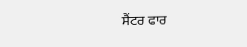ਸੈਂਟਰ ਫਾਰ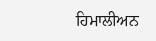ਹਿਮਾਲੀਅਨ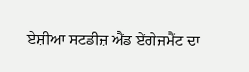ਏਸ਼ੀਆ ਸਟਡੀਜ਼ ਐਂਡ ਏਂਗੇਜਮੈਂਟ ਦਾ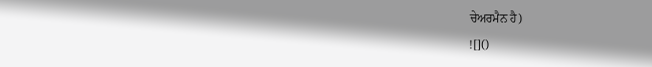ਚੇਅਰਮੈਨ ਹੈ)
![]()